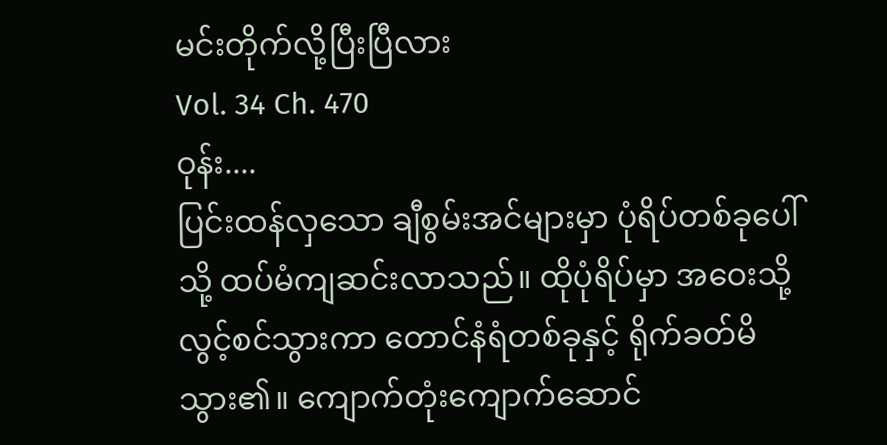မင်းတိုက်လို့ပြီးပြီလား
Vol. 34 Ch. 470
ဝုန်း....
ပြင်းထန်လှသော ချီစွမ်းအင်များမှာ ပုံရိပ်တစ်ခုပေါ်သို့ ထပ်မံကျဆင်းလာသည်။ ထိုပုံရိပ်မှာ အဝေးသို့ လွင့်စင်သွားကာ တောင်နံရံတစ်ခုနှင့် ရိုက်ခတ်မိသွား၏။ ကျောက်တုံးကျောက်ဆောင်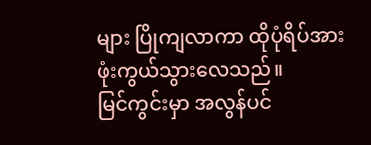များ ပြိုကျလာကာ ထိုပုံရိပ်အား ဖုံးကွယ်သွားလေသည်။
မြင်ကွင်းမှာ အလွန်ပင်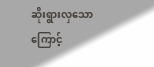ဆိုးရွားလှသောကြောင့်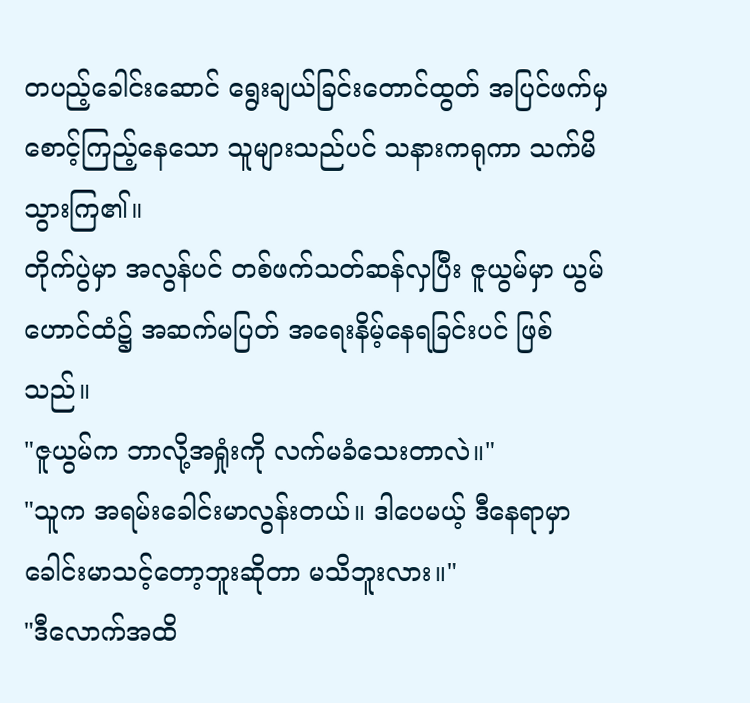တပည့်ခေါင်းဆောင် ရွေးချယ်ခြင်းတောင်ထွတ် အပြင်ဖက်မှ စောင့်ကြည့်နေသော သူများသည်ပင် သနားကရုကာ သက်မိသွားကြ၏။
တိုက်ပွဲမှာ အလွန်ပင် တစ်ဖက်သတ်ဆန်လှပြီး ဇူယွမ်မှာ ယွမ်ဟောင်ထံ၌ အဆက်မပြတ် အရေးနိမ့်နေရခြင်းပင် ဖြစ်သည်။
"ဇူယွမ်က ဘာလို့အရှုံးကို လက်မခံသေးတာလဲ။"
"သူက အရမ်းခေါင်းမာလွန်းတယ်။ ဒါပေမယ့် ဒီနေရာမှာ ခေါင်းမာသင့်တော့ဘူးဆိုတာ မသိဘူးလား။"
"ဒီလောက်အထိ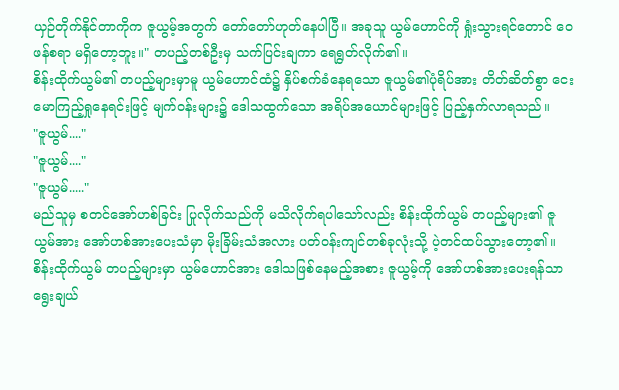ယှဉ်တိုက်နိုင်တာကိုက ဇူယွမ့်အတွက် တော်တော်ဟုတ်နေပါပြီ။ အခုသူ ယွမ်ဟောင်ကို ရှုံးသွားရင်တောင် ဝေဖန်စရာ မရှိတော့ဘူး။" တပည့်တစ်ဦးမှ သက်ပြင်းချကာ ရေရွတ်လိုက်၏။
စိန်းထိုက်ယွမ်၏ တပည့်များမှာမူ ယွမ်ဟောင်ထံ၌ နှိပ်စက်ခံနေရသော ဇူယွမ်၏ပုံရိပ်အား တိတ်ဆိတ်စွာ ငေးမောကြည့်ရှုနေရင်းဖြင့် မျက်ဝန်းများ၌ ဒေါသထွက်သော အရိပ်အယောင်များဖြင့် ပြည့်နှက်လာရသည်။
"ဇူယွမ်...."
"ဇူယွမ်...."
"ဇူယွမ်....."
မည်သူမှ စတင်အော်ဟစ်ခြင်း ပြုလိုက်သည်ကို မသိလိုက်ရပါသော်လည်း စိန်းထိုက်ယွမ် တပည့်များ၏ ဇူယွမ်အား အော်ဟစ်အားပေးသံမှာ မိုးခြိမ်းသံအလား ပတ်ဝန်းကျင်တစ်ခုလုံးသို့ ပဲ့တင်ထပ်သွားတော့၏။
စိန်းထိုက်ယွမ် တပည့်များမှာ ယွမ်ဟောင်အား ဒေါသဖြစ်နေမည့်အစား ဇူယွမ့်ကို အော်ဟစ်အားပေးရန်သာ ရွေးချယ်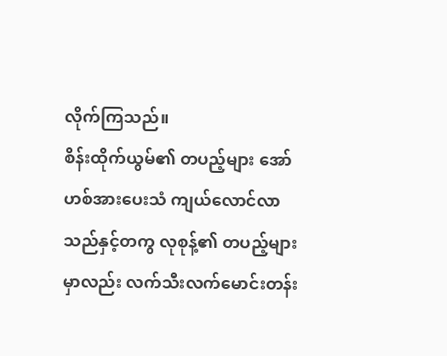လိုက်ကြသည်။
စိန်းထိုက်ယွမ်၏ တပည့်များ အော်ဟစ်အားပေးသံ ကျယ်လောင်လာသည်နှင့်တကွ လုစုန့်၏ တပည့်များမှာလည်း လက်သီးလက်မောင်းတန်း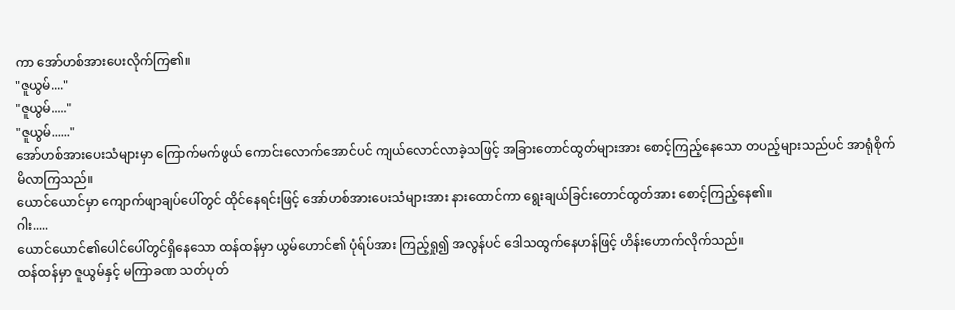ကာ အော်ဟစ်အားပေးလိုက်ကြ၏။
"ဇူယွမ်...."
"ဇူယွမ်....."
"ဇူယွမ်......"
အော်ဟစ်အားပေးသံများမှာ ကြောက်မက်ဖွယ် ကောင်းလောက်အောင်ပင် ကျယ်လောင်လာခဲ့သဖြင့် အခြားတောင်ထွတ်များအား စောင့်ကြည့်နေသော တပည့်များသည်ပင် အာရုံစိုက်မိလာကြသည်။
ယောင်ယောင်မှာ ကျောက်ဖျာချပ်ပေါ်တွင် ထိုင်နေရင်းဖြင့် အော်ဟစ်အားပေးသံများအား နားထောင်ကာ ရွေးချယ်ခြင်းတောင်ထွတ်အား စောင့်ကြည့်နေ၏။
ဂါး.....
ယောင်ယောင်၏ပေါင်ပေါ်တွင်ရှိနေသော ထန်ထန်မှာ ယွမ်ဟောင်၏ ပုံရ်ပ်အား ကြည့်ရှု၍ အလွန်ပင် ဒေါသထွက်နေဟန်ဖြင့် ဟိန်းဟောက်လိုက်သည်။
ထန်ထန်မှာ ဇူယွမ်နှင့် မကြာခဏ သတ်ပုတ်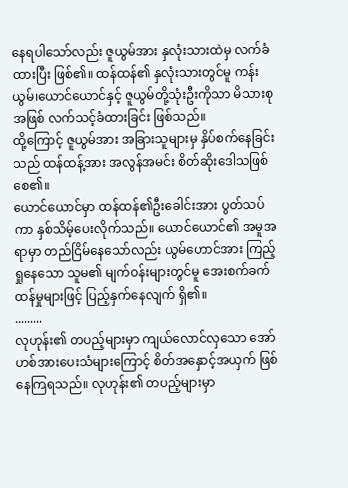နေရပါသော်လည်း ဇူယွမ်အား နှလုံးသားထဲမှ လက်ခံထားပြီး ဖြစ်၏။ ထန်ထန်၏ နှလုံးသားတွင်မူ ကန်းယွမ်၊ယောင်ယောင်နှင့် ဇူယွမ်တို့သုံးဦးကိုသာ မိသားစုအဖြစ် လက်သင့်ခံထားခြင်း ဖြစ်သည်။
ထို့ကြောင့် ဇူယွမ်အား အခြားသူများမှ နှိပ်စက်နေခြင်းသည် ထန်ထန့်အား အလွန်အမင်း စိတ်ဆိုးဒေါသဖြစ်စေ၏။
ယောင်ယောင်မှာ ထန်ထန်၏ဦးခေါင်းအား ပွတ်သပ်ကာ နှစ်သိမ့်ပေးလိုက်သည်။ ယောင်ယောင်၏ အမူအရာမှာ တည်ငြိမ်နေသော်လည်း ယွမ်ဟောင်အား ကြည့်ရှုနေသော သူမ၏ မျက်ဝန်းများတွင်မူ အေးစက်ခက်ထန်မှုများဖြင့် ပြည့်နှက်နေလျက် ရှိ၏။
.........
လုဟုန်း၏ တပည့်များမှာ ကျယ်လောင်လှသော အော်ဟစ်အားပေးသံများကြောင့် စိတ်အနှောင့်အယှက် ဖြစ်နေကြရသည်။ လုဟုန်း၏ တပည့်များမှာ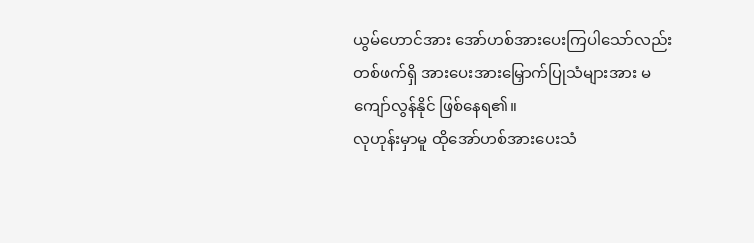ယွမ်ဟောင်အား အော်ဟစ်အားပေးကြပါသော်လည်း တစ်ဖက်ရှိ အားပေးအားမြှောက်ပြုသံများအား မကျော်လွန်နိုင် ဖြစ်နေရ၏။
လုဟုန်းမှာမူ ထိုအော်ဟစ်အားပေးသံ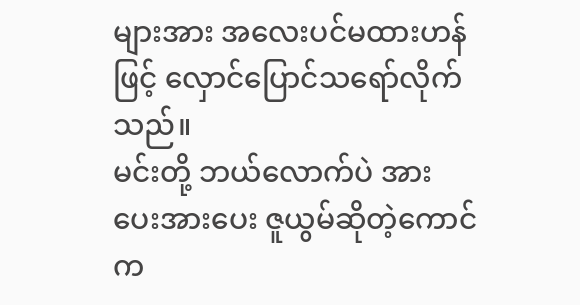များအား အလေးပင်မထားဟန်ဖြင့် လှောင်ပြောင်သရော်လိုက်သည်။
မင်းတို့ ဘယ်လောက်ပဲ အားပေးအားပေး ဇူယွမ်ဆိုတဲ့ကောင်က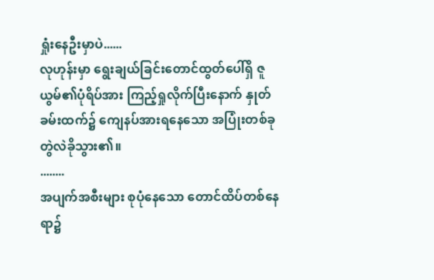ရှုံးနေဦးမှာပဲ......
လုဟုန်းမှာ ရွေးချယ်ခြင်းတောင်ထွတ်ပေါ်ရှိ ဇူယွမ်၏ပုံရိပ်အား ကြည့်ရှုလိုက်ပြီးနောက် နှုတ်ခမ်းထက်၌ ကျေနပ်အားရနေသော အပြုံးတစ်ခု တွဲလဲခိုသွား၏။
........
အပျက်အစီးများ စုပုံနေသော တောင်ထိပ်တစ်နေရာ၌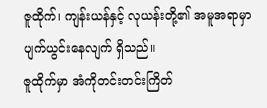ဇူထိုက်၊ ကျန်းယန်နှင့် လုယန်းတို့၏ အမူအရာမှာ ပျက်ယွင်းနေလျက် ရှိသည်။
ဇူထိုက်မှာ အံကိုတင်းတင်းကြိတ်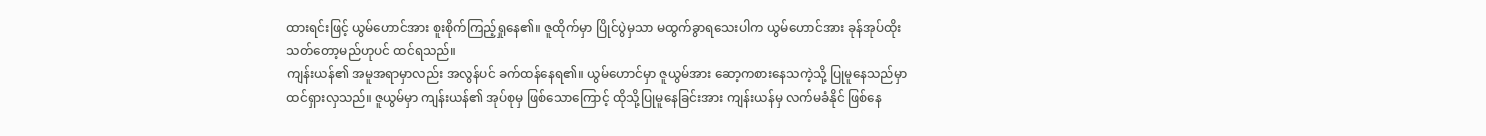ထားရင်းဖြင့် ယွမ်ဟောင်အား စူးစိုက်ကြည့်ရှုနေ၏။ ဇူထိုက်မှာ ပြိုင်ပွဲမှသာ မထွက်ခွာရသေးပါက ယွမ်ဟောင်အား ခုန်အုပ်ထိုးသတ်တော့မည်ဟုပင် ထင်ရသည်။
ကျန်းယန်၏ အမူအရာမှာလည်း အလွန်ပင် ခက်ထန်နေရ၏။ ယွမ်ဟောင်မှာ ဇူယွမ်အား ဆော့ကစားနေသကဲ့သို့ ပြုမူနေသည်မှာ ထင်ရှားလှသည်။ ဇူယွမ်မှာ ကျန်းယန်၏ အုပ်စုမှ ဖြစ်သောကြောင့် ထိုသို့ပြုမူနေခြင်းအား ကျန်းယန်မှ လက်မခံနိုင် ဖြစ်နေ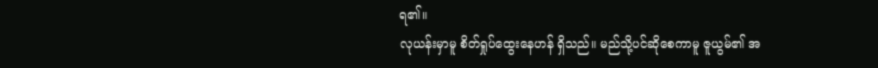ရ၏။
လုယန်းမှာမူ စိတ်ရှုပ်ထွေးနေဟန် ရှိသည်။ မည်သို့ပင်ဆိုစေကာမူ ဇူယွမ်၏ အ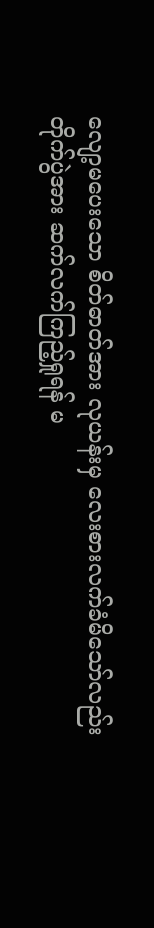လျော့မပေးသော စိတ်ဓာတ်အား လုယန်းမှ လေးစားလက်ခံမိသော်လည်း တိုက်ပွဲအား ဆက်လက်ကြည့်ရှုရန် မ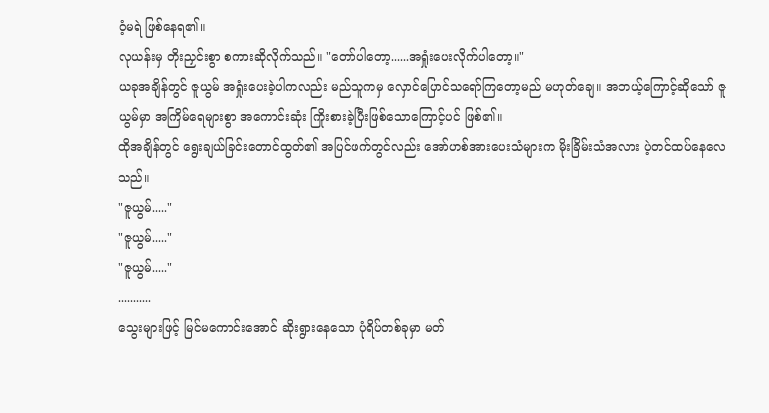ဝံ့မရဲ ဖြစ်နေရ၏။
လုယန်းမှ တိုးညှင်းစွာ စကားဆိုလိုက်သည်။ "တော်ပါတော့......အရှုံးပေးလိုက်ပါတော့။"
ယခုအချိန်တွင် ဇူယွမ် အရှုံးပေးခဲ့ပါကလည်း မည်သူကမှ လှောင်ပြောင်သရော်ကြတော့မည် မဟုတ်ချေ။ အဘယ့်ကြောင့်ဆိုသော် ဇူယွမ်မှာ အကြိမ်ရေများစွာ အကောင်းဆုံး ကြိုးစားခဲ့ပြီးဖြစ်သောကြောင့်ပင် ဖြစ်၏။
ထိုအချိန်တွင် ရွေးချယ်ခြင်းတောင်ထွတ်၏ အပြင်ဖက်တွင်လည်း အော်ဟစ်အားပေးသံများက မိုးခြိမ်းသံအလား ပဲ့တင်ထပ်နေလေသည်။
"ဇူယွမ်....."
"ဇူယွမ်....."
"ဇူယွမ်....."
...........
သွေးများဖြင့် မြင်မကောင်းအောင် ဆိုးရွားနေသော ပုံရိပ်တစ်ခုမှာ မတ်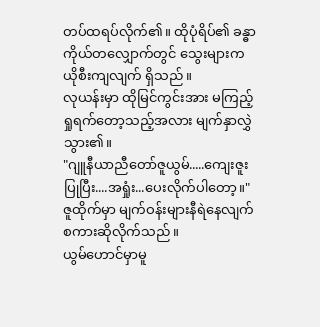တပ်ထရပ်လိုက်၏။ ထိုပုံရိပ်၏ ခန္ဓာကိုယ်တလျှောက်တွင် သွေးများက ယိုစီးကျလျက် ရှိသည်။
လုယန်းမှာ ထိုမြင်ကွင်းအား မကြည့်ရှုရက်တော့သည့်အလား မျက်နှာလွှဲသွား၏။
"ဂျူနီယာညီတော်ဇူယွမ်.....ကျေးဇူးပြုပြီး....အရှုံး...ပေးလိုက်ပါတော့။" ဇူထိုက်မှာ မျက်ဝန်းများနီရဲနေလျက် စကားဆိုလိုက်သည်။
ယွမ်ဟောင်မှာမူ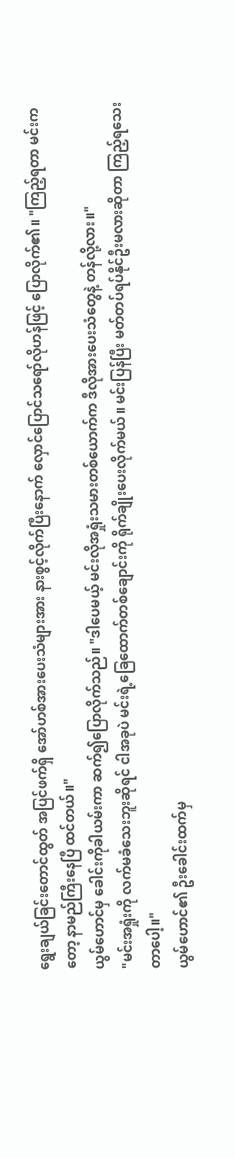ရွေးချယ်ခြင်းတောင်ထွတ် အပြင်ဖက်ရှိ အော်ဟစ်အားပေးသံများအား နားစွင့်လိုက်ပြီးနောက် လှောင်ပြောင်သရော်လိုဟန်ဖြင့် ပြောလိုက်၏။ "ကြည့်ရတာ မင်းကတော့ နာမည်ကြီးနေပြီ ထင်တယ်။"
ယွမ်ဟောင်မှ ခေါင်းကိုခါယမ်းကာ ဆက်၍ပြောလိုက်သည်။ "ဒါပေမယ့် မင်းလိုအရှုံးသမားတစ်ယောက်က ဒီလိုအားပေးသံတွေနဲ့ တန်လို့လား။"
"မင်းအရှုံးကို လက်မခံသေးဘူးဆိုရင် ငါအခုပဲ မင်းရဲ့ခြေထောက်တစ်ချောင်းကို ရိုက်ချိုးပေးလိုက်မယ်။ မင်းပြန်ပြီး မတ်တပ်ရပ်နိုင်ဦးမလားဆိုတာ ကြည့်ရသေးတာပေါ့။"
ယွမ်ဟောင်၏ ဦးခေါင်းထက်မှ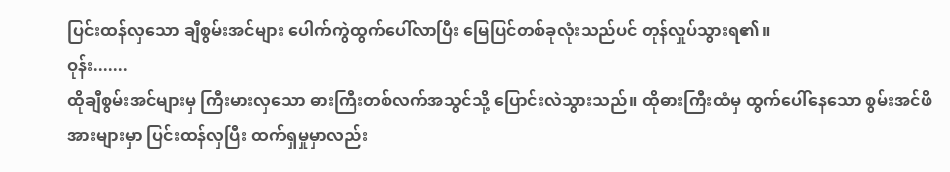ပြင်းထန်လှသော ချီစွမ်းအင်များ ပေါက်ကွဲထွက်ပေါ်လာပြီး မြေပြင်တစ်ခုလုံးသည်ပင် တုန်လှုပ်သွားရ၏။
ဝုန်း.......
ထိုချီစွမ်းအင်များမှ ကြီးမားလှသော ဓားကြီးတစ်လက်အသွင်သို့ ပြောင်းလဲသွားသည်။ ထိုဓားကြီးထံမှ ထွက်ပေါ်နေသော စွမ်းအင်ဖိအားများမှာ ပြင်းထန်လှပြီး ထက်ရှမှုမှာလည်း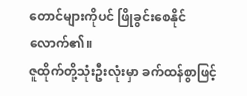တောင်များကိုပင် ဖြိုခွင်းစေနိုင်လောက်၏။
ဇူထိုက်တို့သုံးဦးလုံးမှာ ခက်ထန်စွာဖြင့်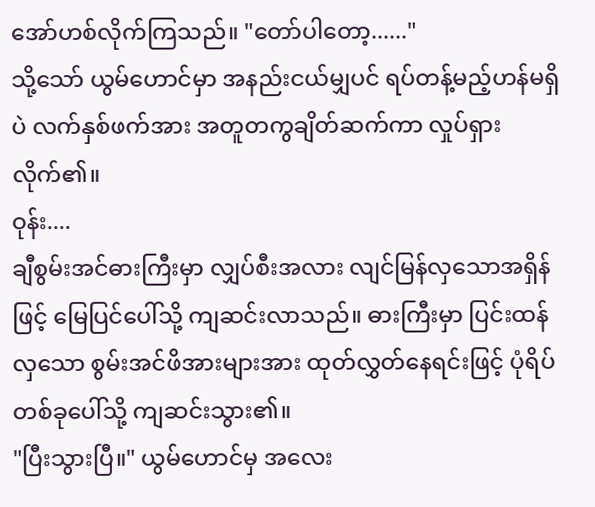အော်ဟစ်လိုက်ကြသည်။ "တော်ပါတော့......"
သို့သော် ယွမ်ဟောင်မှာ အနည်းငယ်မျှပင် ရပ်တန့်မည့်ဟန်မရှိပဲ လက်နှစ်ဖက်အား အတူတကွချိတ်ဆက်ကာ လှုပ်ရှားလိုက်၏။
ဝုန်း....
ချီစွမ်းအင်ဓားကြီးမှာ လျှပ်စီးအလား လျင်မြန်လှသောအရှိန်ဖြင့် မြေပြင်ပေါ်သို့ ကျဆင်းလာသည်။ ဓားကြီးမှာ ပြင်းထန်လှသော စွမ်းအင်ဖိအားများအား ထုတ်လွှတ်နေရင်းဖြင့် ပုံရိပ်တစ်ခုပေါ်သို့ ကျဆင်းသွား၏။
"ပြီးသွားပြီ။" ယွမ်ဟောင်မှ အလေး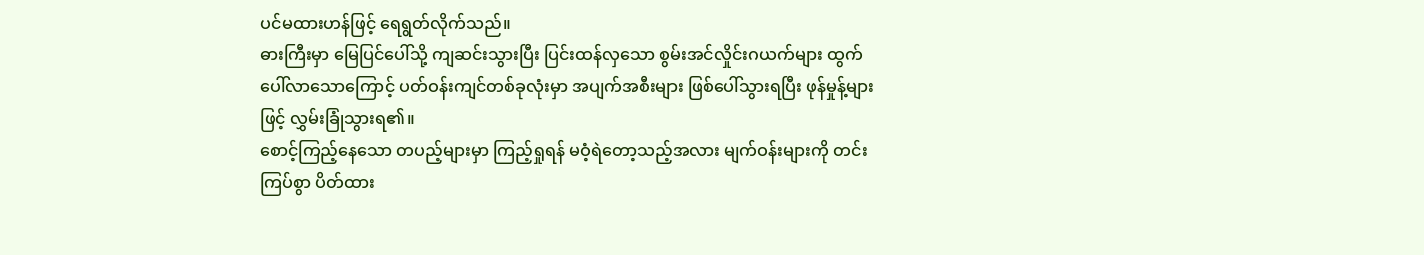ပင်မထားဟန်ဖြင့် ရေရွတ်လိုက်သည်။
ဓားကြီးမှာ မြေပြင်ပေါ်သို့ ကျဆင်းသွားပြီး ပြင်းထန်လှသော စွမ်းအင်လှိုင်းဂယက်များ ထွက်ပေါ်လာသောကြောင့် ပတ်ဝန်းကျင်တစ်ခုလုံးမှာ အပျက်အစီးများ ဖြစ်ပေါ်သွားရပြီး ဖုန်မှုန့်များဖြင့် လွှမ်းခြုံသွားရ၏။
စောင့်ကြည့်နေသော တပည့်များမှာ ကြည့်ရှုရန် မဝံ့ရဲတော့သည့်အလား မျက်ဝန်းများကို တင်းကြပ်စွာ ပိတ်ထား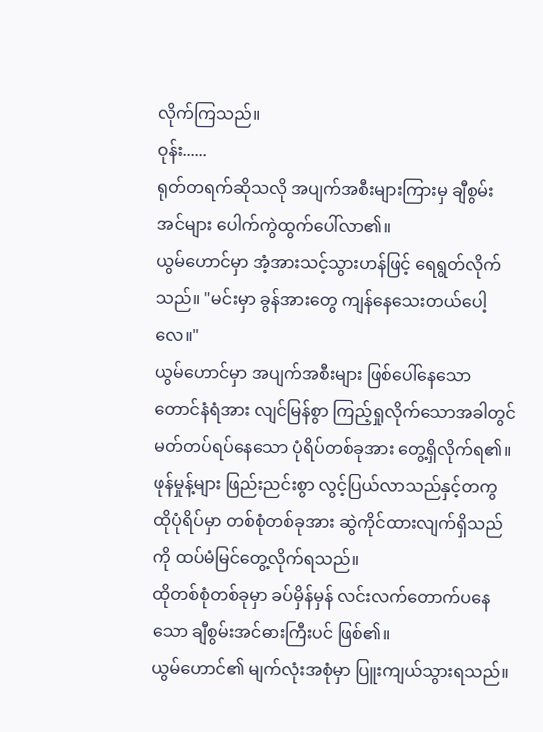လိုက်ကြသည်။
ဝုန်း......
ရုတ်တရက်ဆိုသလို အပျက်အစီးများကြားမှ ချီစွမ်းအင်များ ပေါက်ကွဲထွက်ပေါ်လာ၏။
ယွမ်ဟောင်မှာ အံ့အားသင့်သွားဟန်ဖြင့် ရေရွတ်လိုက်သည်။ "မင်းမှာ ခွန်အားတွေ ကျန်နေသေးတယ်ပေါ့လေ။"
ယွမ်ဟောင်မှာ အပျက်အစီးများ ဖြစ်ပေါ်နေသော တောင်နံရံအား လျင်မြန်စွာ ကြည့်ရှုလိုက်သောအခါတွင် မတ်တပ်ရပ်နေသော ပုံရိပ်တစ်ခုအား တွေ့ရှိလိုက်ရ၏။
ဖုန်မှုန့်များ ဖြည်းညင်းစွာ လွင့်ပြယ်လာသည်နှင့်တကွ ထိုပုံရိပ်မှာ တစ်စုံတစ်ခုအား ဆွဲကိုင်ထားလျက်ရှိသည်ကို ထပ်မံမြင်တွေ့လိုက်ရသည်။
ထိုတစ်စုံတစ်ခုမှာ ခပ်မှိန်မှန် လင်းလက်တောက်ပနေသော ချီစွမ်းအင်ဓားကြီးပင် ဖြစ်၏။
ယွမ်ဟောင်၏ မျက်လုံးအစုံမှာ ပြူးကျယ်သွားရသည်။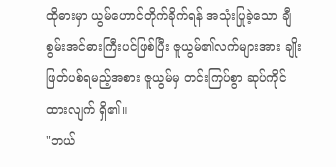ထိုဓားမှာ ယွမ်ဟောင်တိုက်ခိုက်ရန် အသုံးပြုခဲ့သော ချီစွမ်းအင်ဓားကြီးပင်ဖြစ်ပြီး ဇူယွမ်၏လက်များအား ချိုးဖြတ်ပစ်ရမည့်အစား ဇူယွမ်မှ တင်းကြပ်စွာ ဆုပ်ကိုင်ထားလျက် ရှိ၏။
"ဘယ်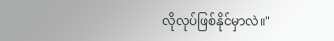လိုလုပ်ဖြစ်နိုင်မှာလဲ။"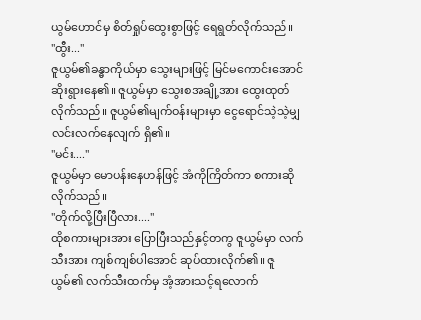ယွမ်ဟောင်မှ စိတ်ရှုပ်ထွေးစွာဖြင့် ရေရွတ်လိုက်သည်။
"ထွီး..."
ဇူယွမ်၏ခန္ဓာကိုယ်မှာ သွေးများဖြင့် မြင်မကောင်းအောင် ဆိုးရွားနေ၏။ ဇူယွမ်မှာ သွေးစအချို့အား ထွေးထုတ်လိုက်သည်။ ဇူယွမ်၏မျက်ဝန်းများမှာ ငွေရောင်သဲ့သဲ့မျှ လင်းလက်နေလျက် ရှိ၏။
"မင်း...."
ဇူယွမ်မှာ မောပန်းနေဟန်ဖြင့် အံကိုကြိတ်ကာ စကားဆိုလိုက်သည်။
"တိုက်လို့ပြီးပြီလား...."
ထိုစကားများအား ပြောပြီးသည်နှင့်တကွ ဇူယွမ်မှာ လက်သီးအား ကျစ်ကျစ်ပါအောင် ဆုပ်ထားလိုက်၏။ ဇူယွမ်၏ လက်သီးထက်မှ အံ့အားသင့်ရလောက်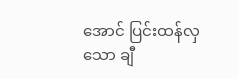အောင် ပြင်းထန်လှသော ချီ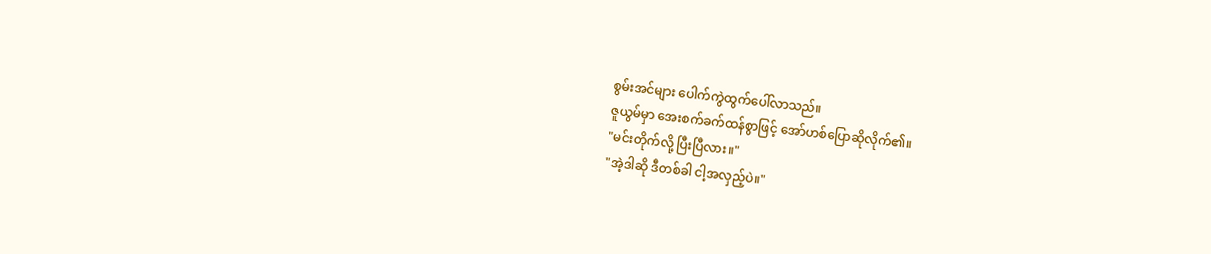စွမ်းအင်များ ပေါက်ကွဲထွက်ပေါ်လာသည်။
ဇူယွမ်မှာ အေးစက်ခက်ထန်စွာဖြင့် အော်ဟစ်ပြောဆိုလိုက်၏။
"မင်းတိုက်လို့ ပြီးပြီလား။"
"အဲ့ဒါဆို ဒီတစ်ခါ ငါ့အလှည့်ပဲ။"